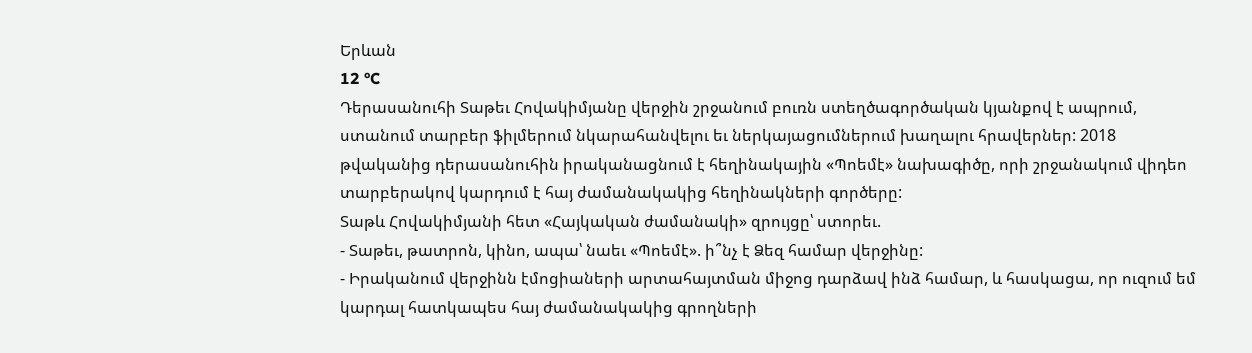Երևան
12 °C
Դերասանուհի Տաթեւ Հովակիմյանը վերջին շրջանում բուռն ստեղծագործական կյանքով է ապրում, ստանում տարբեր ֆիլմերում նկարահանվելու եւ ներկայացումներում խաղալու հրավերներ: 2018 թվականից դերասանուհին իրականացնում է հեղինակային «Պոեմէ» նախագիծը, որի շրջանակում վիդեո տարբերակով կարդում է հայ ժամանակակից հեղինակների գործերը:
Տաթև Հովակիմյանի հետ «Հայկական ժամանակի» զրույցը՝ ստորեւ.
- Տաթեւ, թատրոն, կինո, ապա՝ նաեւ «Պոեմէ». ի՞նչ է Ձեզ համար վերջինը:
- Իրականում վերջինն էմոցիաների արտահայտման միջոց դարձավ ինձ համար, և հասկացա, որ ուզում եմ կարդալ հատկապես հայ ժամանակակից գրողների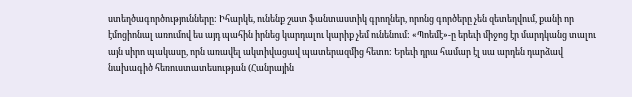ստեղծագործությունները: Իհարկե, ունենք շատ ֆանտաստիկ գրողներ, որոնց գործերը չեն զետեղվում, քանի որ էմոցիոնալ առումով ես այդ պահին իրնեց կարդալու կարիք չեմ ունենում: «Պոեմէ»-ը երեւի միջոց էր մարդկանց տալու այն սիրո պակասը, որն առավել ակտիվացավ պատերազմից հետո: Երեւի դրա համար էլ սա արդեն դարձավ նախագիծ հեռուստատեսության (Հանրային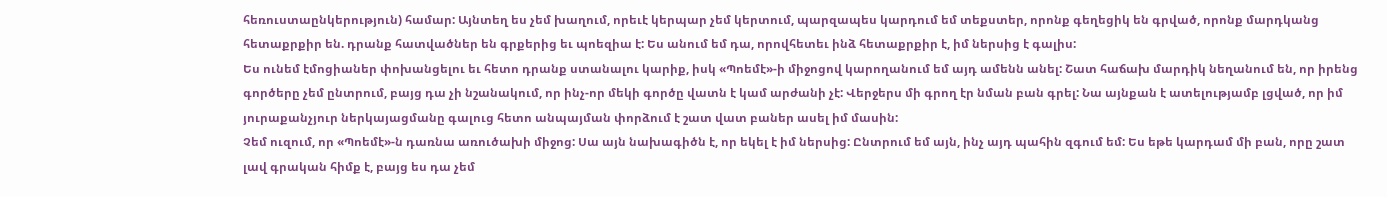հեռուստաընկերություն) համար: Այնտեղ ես չեմ խաղում, որեւէ կերպար չեմ կերտում, պարզապես կարդում եմ տեքստեր, որոնք գեղեցիկ են գրված, որոնք մարդկանց հետաքրքիր են. դրանք հատվածներ են գրքերից եւ պոեզիա է: Ես անում եմ դա, որովհետեւ ինձ հետաքրքիր է, իմ ներսից է գալիս:
Ես ունեմ էմոցիաներ փոխանցելու եւ հետո դրանք ստանալու կարիք, իսկ «Պոեմէ»-ի միջոցով կարողանում եմ այդ ամենն անել: Շատ հաճախ մարդիկ նեղանում են, որ իրենց գործերը չեմ ընտրում, բայց դա չի նշանակում, որ ինչ-որ մեկի գործը վատն է կամ արժանի չէ: Վերջերս մի գրող էր նման բան գրել: Նա այնքան է ատելությամբ լցված, որ իմ յուրաքանչյուր ներկայացմանը գալուց հետո անպայման փորձում է շատ վատ բաներ ասել իմ մասին:
Չեմ ուզում, որ «Պոեմէ»-ն դառնա առուծախի միջոց: Սա այն նախագիծն է, որ եկել է իմ ներսից: Ընտրում եմ այն, ինչ այդ պահին զգում եմ: Ես եթե կարդամ մի բան, որը շատ լավ գրական հիմք է, բայց ես դա չեմ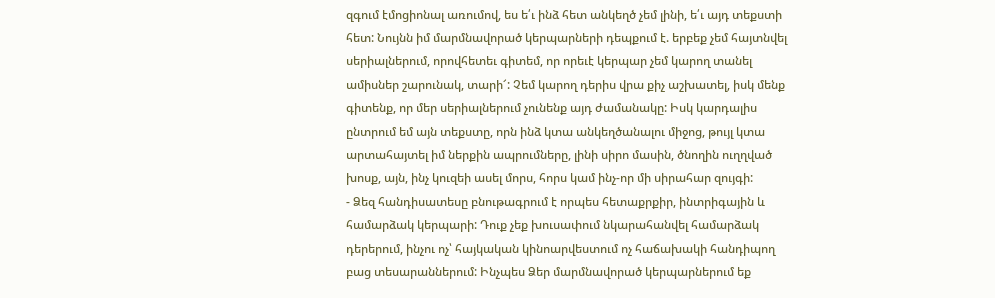զգում էմոցիոնալ առումով, ես ե՛ւ ինձ հետ անկեղծ չեմ լինի, ե՛ւ այդ տեքստի հետ: Նույնն իմ մարմնավորած կերպարների դեպքում է. երբեք չեմ հայտնվել սերիալներում, որովհետեւ գիտեմ, որ որեւէ կերպար չեմ կարող տանել ամիսներ շարունակ, տարի՜: Չեմ կարող դերիս վրա քիչ աշխատել, իսկ մենք գիտենք, որ մեր սերիալներում չունենք այդ ժամանակը: Իսկ կարդալիս ընտրում եմ այն տեքստը, որն ինձ կտա անկեղծանալու միջոց, թույլ կտա արտահայտել իմ ներքին ապրումները, լինի սիրո մասին, ծնողին ուղղված խոսք, այն, ինչ կուզեի ասել մորս, հորս կամ ինչ-որ մի սիրահար զույգի:
- Ձեզ հանդիսատեսը բնութագրում է որպես հետաքրքիր, ինտրիգային և համարձակ կերպարի: Դուք չեք խուսափում նկարահանվել համարձակ դերերում, ինչու ոչ՝ հայկական կինոարվեստում ոչ հաճախակի հանդիպող բաց տեսարաններում: Ինչպես Ձեր մարմնավորած կերպարներում եք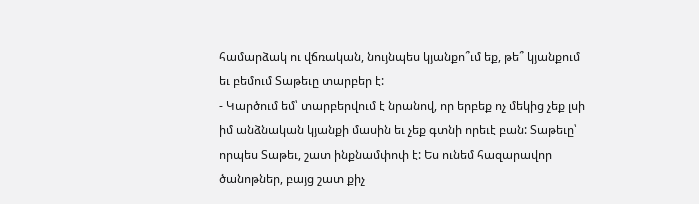համարձակ ու վճռական, նույնպես կյանքո՞ւմ եք, թե՞ կյանքում եւ բեմում Տաթեւը տարբեր է:
- Կարծում եմ՝ տարբերվում է նրանով, որ երբեք ոչ մեկից չեք լսի իմ անձնական կյանքի մասին եւ չեք գտնի որեւէ բան: Տաթեւը՝ որպես Տաթեւ, շատ ինքնամփոփ է: Ես ունեմ հազարավոր ծանոթներ, բայց շատ քիչ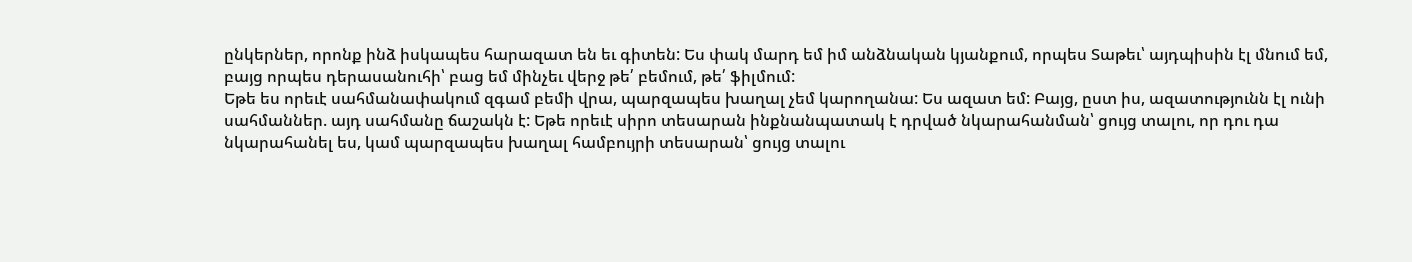ընկերներ, որոնք ինձ իսկապես հարազատ են եւ գիտեն: Ես փակ մարդ եմ իմ անձնական կյանքում, որպես Տաթեւ՝ այդպիսին էլ մնում եմ, բայց որպես դերասանուհի՝ բաց եմ մինչեւ վերջ թե՛ բեմում, թե՛ ֆիլմում:
Եթե ես որեւէ սահմանափակում զգամ բեմի վրա, պարզապես խաղալ չեմ կարողանա: Ես ազատ եմ: Բայց, ըստ իս, ազատությունն էլ ունի սահմաններ. այդ սահմանը ճաշակն է: Եթե որեւէ սիրո տեսարան ինքնանպատակ է դրված նկարահանման՝ ցույց տալու, որ դու դա նկարահանել ես, կամ պարզապես խաղալ համբույրի տեսարան՝ ցույց տալու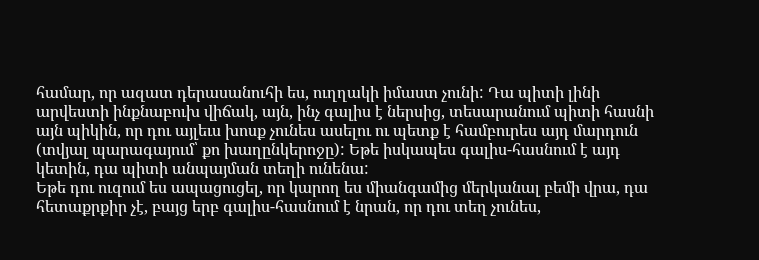համար, որ ազատ դերասանուհի ես, ուղղակի իմաստ չունի: Դա պիտի լինի արվեստի ինքնաբուխ վիճակ, այն, ինչ գալիս է ներսից, տեսարանում պիտի հասնի այն պիկին, որ դու այլեւս խոսք չունես ասելու ու պետք է համբուրես այդ մարդուն (տվյալ պարագայում՝ քո խաղընկերոջը): Եթե իսկապես գալիս-հասնում է այդ կետին, դա պիտի անպայման տեղի ունենա:
Եթե դու ուզում ես ապացուցել, որ կարող ես միանգամից մերկանալ բեմի վրա, դա հետաքրքիր չէ, բայց երբ գալիս-հասնում է նրան, որ դու տեղ չունես,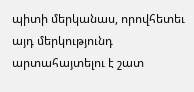պիտի մերկանաս, որովհետեւ այդ մերկությունդ արտահայտելու է շատ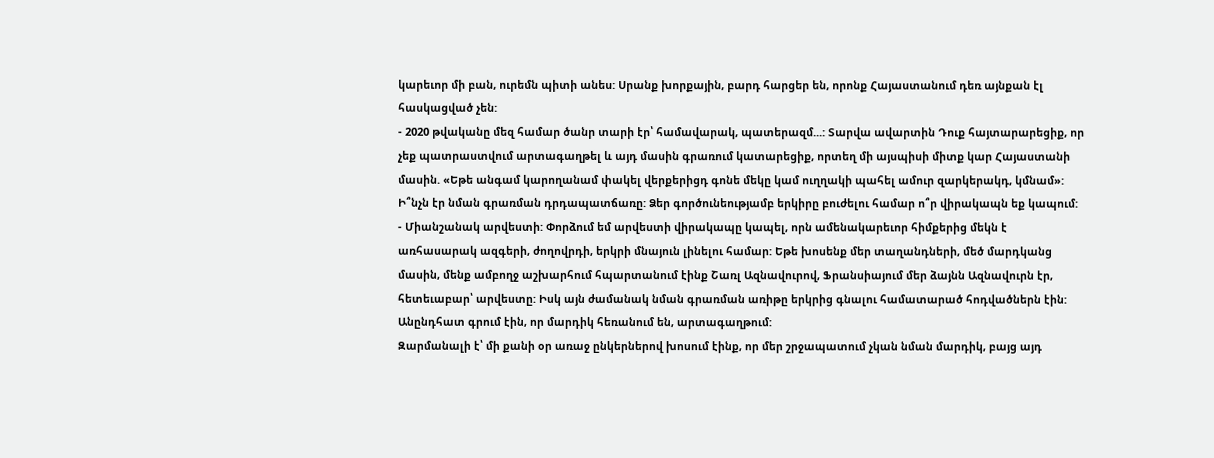կարեւոր մի բան, ուրեմն պիտի անես: Սրանք խորքային, բարդ հարցեր են, որոնք Հայաստանում դեռ այնքան էլ հասկացված չեն:
- 2020 թվականը մեզ համար ծանր տարի էր՝ համավարակ, պատերազմ...: Տարվա ավարտին Դուք հայտարարեցիք, որ չեք պատրաստվում արտագաղթել և այդ մասին գրառում կատարեցիք, որտեղ մի այսպիսի միտք կար Հայաստանի մասին. «Եթե անգամ կարողանամ փակել վերքերիցդ գոնե մեկը կամ ուղղակի պահել ամուր զարկերակդ, կմնամ»: Ի՞նչն էր նման գրառման դրդապատճառը: Ձեր գործունեությամբ երկիրը բուժելու համար ո՞ր վիրակապն եք կապում:
- Միանշանակ արվեստի: Փորձում եմ արվեստի վիրակապը կապել, որն ամենակարեւոր հիմքերից մեկն է առհասարակ ազգերի, ժողովրդի, երկրի մնայուն լինելու համար: Եթե խոսենք մեր տաղանդների, մեծ մարդկանց մասին, մենք ամբողջ աշխարհում հպարտանում էինք Շառլ Ազնավուրով, Ֆրանսիայում մեր ձայնն Ազնավուրն էր, հետեւաբար՝ արվեստը: Իսկ այն ժամանակ նման գրառման առիթը երկրից գնալու համատարած հոդվածներն էին: Անընդհատ գրում էին, որ մարդիկ հեռանում են, արտագաղթում:
Զարմանալի է՝ մի քանի օր առաջ ընկերներով խոսում էինք, որ մեր շրջապատում չկան նման մարդիկ, բայց այդ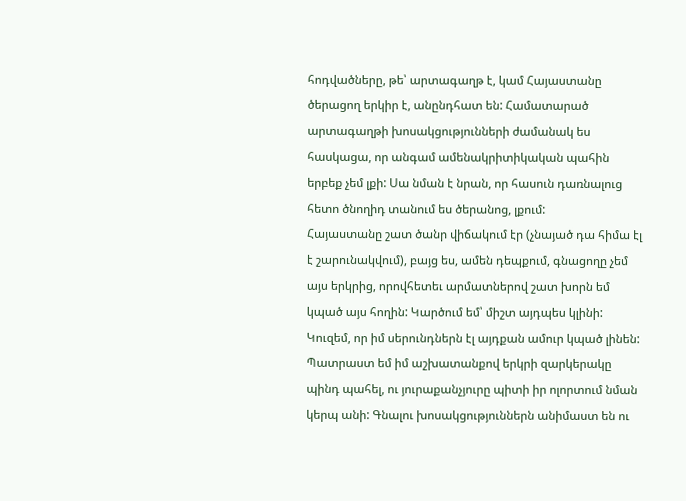հոդվածները, թե՝ արտագաղթ է, կամ Հայաստանը ծերացող երկիր է, անընդհատ են: Համատարած արտագաղթի խոսակցությունների ժամանակ ես հասկացա, որ անգամ ամենակրիտիկական պահին երբեք չեմ լքի: Սա նման է նրան, որ հասուն դառնալուց հետո ծնողիդ տանում ես ծերանոց, լքում:
Հայաստանը շատ ծանր վիճակում էր (չնայած դա հիմա էլ է շարունակվում), բայց ես, ամեն դեպքում, գնացողը չեմ այս երկրից, որովհետեւ արմատներով շատ խորն եմ կպած այս հողին: Կարծում եմ՝ միշտ այդպես կլինի: Կուզեմ, որ իմ սերունդներն էլ այդքան ամուր կպած լինեն: Պատրաստ եմ իմ աշխատանքով երկրի զարկերակը պինդ պահել, ու յուրաքանչյուրը պիտի իր ոլորտում նման կերպ անի: Գնալու խոսակցություններն անիմաստ են ու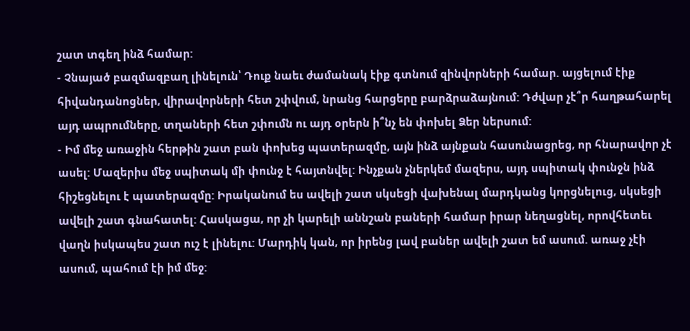շատ տգեղ ինձ համար:
- Չնայած բազմազբաղ լինելուն՝ Դուք նաեւ ժամանակ էիք գտնում զինվորների համար. այցելում էիք հիվանդանոցներ, վիրավորների հետ շփվում, նրանց հարցերը բարձրաձայնում: Դժվար չէ՞ր հաղթահարել այդ ապրումները, տղաների հետ շփումն ու այդ օրերն ի՞նչ են փոխել Ձեր ներսում:
- Իմ մեջ առաջին հերթին շատ բան փոխեց պատերազմը, այն ինձ այնքան հասունացրեց, որ հնարավոր չէ ասել: Մազերիս մեջ սպիտակ մի փունջ է հայտնվել: Ինչքան չներկեմ մազերս, այդ սպիտակ փունջն ինձ հիշեցնելու է պատերազմը: Իրականում ես ավելի շատ սկսեցի վախենալ մարդկանց կորցնելուց, սկսեցի ավելի շատ գնահատել: Հասկացա, որ չի կարելի աննշան բաների համար իրար նեղացնել, որովհետեւ վաղն իսկապես շատ ուշ է լինելու: Մարդիկ կան, որ իրենց լավ բաներ ավելի շատ եմ ասում. առաջ չէի ասում, պահում էի իմ մեջ: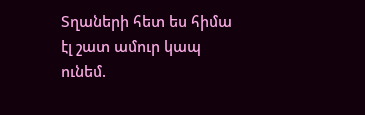Տղաների հետ ես հիմա էլ շատ ամուր կապ ունեմ.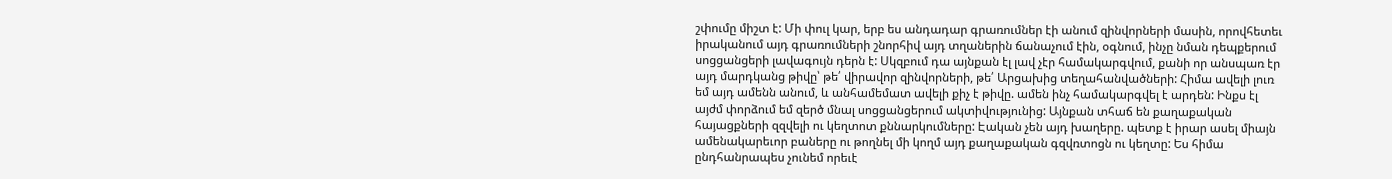շփումը միշտ է: Մի փուլ կար, երբ ես անդադար գրառումներ էի անում զինվորների մասին, որովհետեւ իրականում այդ գրառումների շնորհիվ այդ տղաներին ճանաչում էին, օգնում, ինչը նման դեպքերում սոցցանցերի լավագույն դերն է: Սկզբում դա այնքան էլ լավ չէր համակարգվում, քանի որ անսպառ էր այդ մարդկանց թիվը՝ թե՛ վիրավոր զինվորների, թե՛ Արցախից տեղահանվածների: Հիմա ավելի լուռ եմ այդ ամենն անում, և անհամեմատ ավելի քիչ է թիվը. ամեն ինչ համակարգվել է արդեն: Ինքս էլ այժմ փորձում եմ զերծ մնալ սոցցանցերում ակտիվությունից: Այնքան տհաճ են քաղաքական հայացքների զզվելի ու կեղտոտ քննարկումները: Էական չեն այդ խաղերը. պետք է իրար ասել միայն ամենակարեւոր բաները ու թողնել մի կողմ այդ քաղաքական գզվռտոցն ու կեղտը: Ես հիմա ընդհանրապես չունեմ որեւէ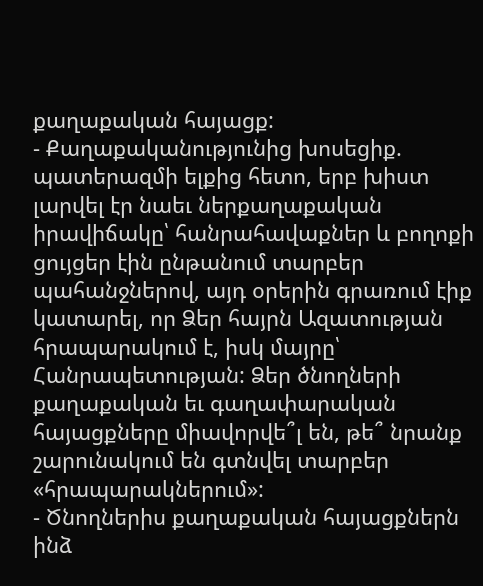քաղաքական հայացք:
- Քաղաքականությունից խոսեցիք. պատերազմի ելքից հետո, երբ խիստ լարվել էր նաեւ ներքաղաքական իրավիճակը՝ հանրահավաքներ և բողոքի ցույցեր էին ընթանում տարբեր պահանջներով, այդ օրերին գրառում էիք կատարել, որ Ձեր հայրն Ազատության հրապարակում է, իսկ մայրը՝ Հանրապետության: Ձեր ծնողների քաղաքական եւ գաղափարական հայացքները միավորվե՞լ են, թե՞ նրանք շարունակում են գտնվել տարբեր «հրապարակներում»:
- Ծնողներիս քաղաքական հայացքներն ինձ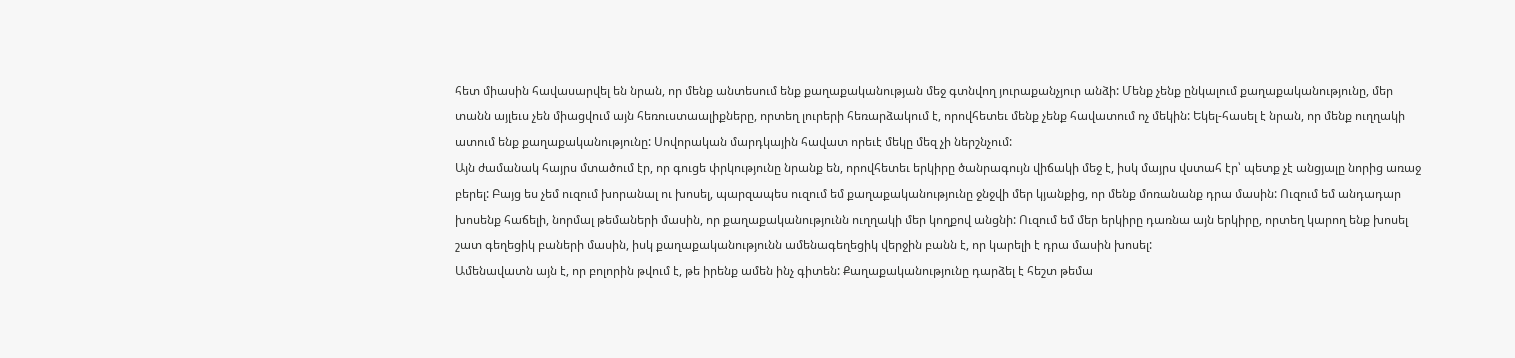հետ միասին հավասարվել են նրան, որ մենք անտեսում ենք քաղաքականության մեջ գտնվող յուրաքանչյուր անձի: Մենք չենք ընկալում քաղաքականությունը, մեր տանն այլեւս չեն միացվում այն հեռուստաալիքները, որտեղ լուրերի հեռարձակում է, որովհետեւ մենք չենք հավատում ոչ մեկին: Եկել-հասել է նրան, որ մենք ուղղակի ատում ենք քաղաքականությունը: Սովորական մարդկային հավատ որեւէ մեկը մեզ չի ներշնչում:
Այն ժամանակ հայրս մտածում էր, որ գուցե փրկությունը նրանք են, որովհետեւ երկիրը ծանրագույն վիճակի մեջ է, իսկ մայրս վստահ էր՝ պետք չէ անցյալը նորից առաջ բերել: Բայց ես չեմ ուզում խորանալ ու խոսել, պարզապես ուզում եմ քաղաքականությունը ջնջվի մեր կյանքից, որ մենք մոռանանք դրա մասին: Ուզում եմ անդադար խոսենք հաճելի, նորմալ թեմաների մասին, որ քաղաքականությունն ուղղակի մեր կողքով անցնի: Ուզում եմ մեր երկիրը դառնա այն երկիրը, որտեղ կարող ենք խոսել շատ գեղեցիկ բաների մասին, իսկ քաղաքականությունն ամենագեղեցիկ վերջին բանն է, որ կարելի է դրա մասին խոսել:
Ամենավատն այն է, որ բոլորին թվում է, թե իրենք ամեն ինչ գիտեն: Քաղաքականությունը դարձել է հեշտ թեմա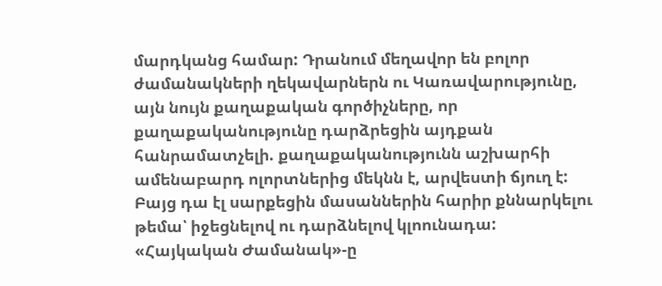մարդկանց համար: Դրանում մեղավոր են բոլոր ժամանակների ղեկավարներն ու Կառավարությունը, այն նույն քաղաքական գործիչները, որ քաղաքականությունը դարձրեցին այդքան հանրամատչելի. քաղաքականությունն աշխարհի ամենաբարդ ոլորտներից մեկնն է, արվեստի ճյուղ է: Բայց դա էլ սարքեցին մասաններին հարիր քննարկելու թեմա՝ իջեցնելով ու դարձնելով կլոունադա:
«Հայկական Ժամանակ»-ը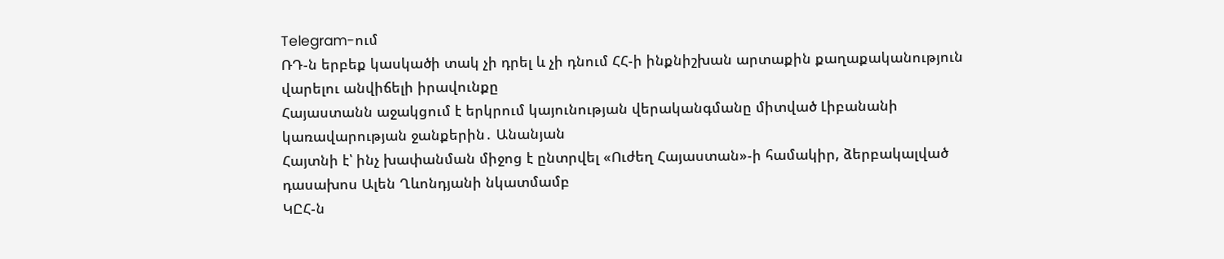Telegram-ում
ՌԴ-ն երբեք կասկածի տակ չի դրել և չի դնում ՀՀ-ի ինքնիշխան արտաքին քաղաքականություն վարելու անվիճելի իրավունքը
Հայաստանն աջակցում է երկրում կայունության վերականգմանը միտված Լիբանանի կառավարության ջանքերին․ Անանյան
Հայտնի է՝ ինչ խափանման միջոց է ընտրվել «Ուժեղ Հայաստան»-ի համակիր, ձերբակալված դասախոս Ալեն Ղևոնդյանի նկատմամբ
ԿԸՀ-ն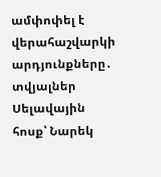ամփոփել է վերահաշվարկի արդյունքները․ տվյալներ
Սելավային հոսք՝ Նարեկ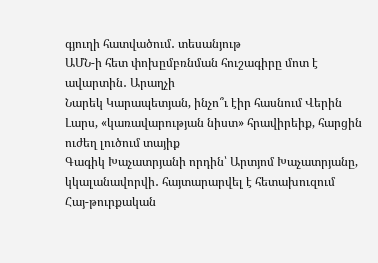գյուղի հատվածում․ տեսանյութ
ԱՄՆ-ի հետ փոխըմբռնման հուշագիրը մոտ է ավարտին․ Արաղչի
Նարեկ Կարապետյան, ինչո՞ւ էիր հասնում Վերին Լարս, «կառավարության նիստ» հրավիրեիք, հարցին ուժեղ լուծում տայիք
Գագիկ Խաչատրյանի որդին՝ Արտյոմ Խաչատրյանը, կկալանավորվի․ հայտարարվել է հետախուզում
Հայ-թուրքական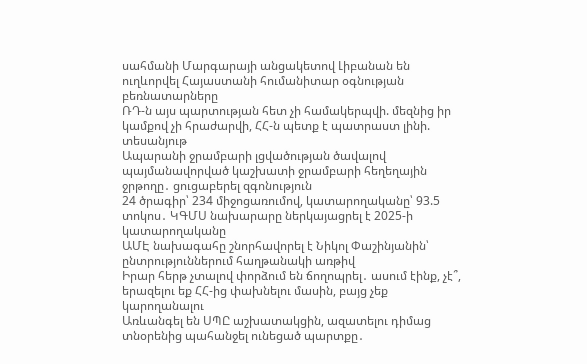սահմանի Մարգարայի անցակետով Լիբանան են ուղևորվել Հայաստանի հումանիտար օգնության բեռնատարները
ՌԴ-ն այս պարտության հետ չի համակերպվի. մեզնից իր կամքով չի հրաժարվի, ՀՀ-ն պետք է պատրաստ լինի. տեսանյութ
Ապարանի ջրամբարի լցվածության ծավալով պայմանավորված կաշխատի ջրամբարի հեղեղային ջրթողը․ ցուցաբերել զգոնություն
24 ծրագիր՝ 234 միջոցառումով, կատարողականը՝ 93.5 տոկոս․ ԿԳՄՍ նախարարը ներկայացրել է 2025-ի կատարողականը
ԱՄԷ նախագահը շնորհավորել է Նիկոլ Փաշինյանին՝ ընտրություններում հաղթանակի առթիվ
Իրար հերթ չտալով փորձում են ճողոպրել․ ասում էինք, չէ՞, երազելու եք ՀՀ-ից փախնելու մասին, բայց չեք կարողանալու
Առևանգել են ՍՊԸ աշխատակցին, ազատելու դիմաց տնօրենից պահանջել ունեցած պարտքը․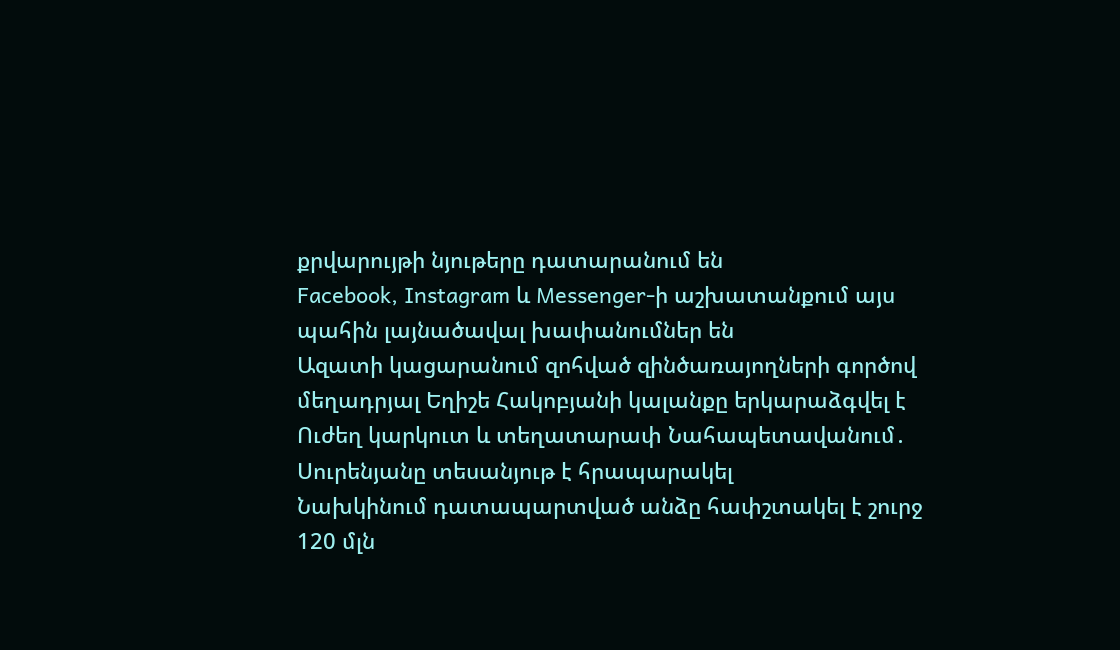քրվարույթի նյութերը դատարանում են
Facebook, Instagram և Messenger-ի աշխատանքում այս պահին լայնածավալ խափանումներ են
Ազատի կացարանում զոհված զինծառայողների գործով մեղադրյալ Եղիշե Հակոբյանի կալանքը երկարաձգվել է
Ուժեղ կարկուտ և տեղատարափ Նահապետավանում․ Սուրենյանը տեսանյութ է հրապարակել
Նախկինում դատապարտված անձը հափշտակել է շուրջ 120 մլն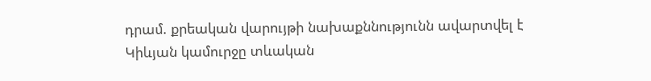դրամ. քրեական վարույթի նախաքննությունն ավարտվել է
Կիևյան կամուրջը տևական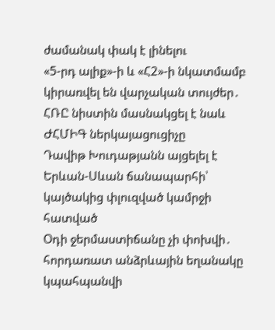ժամանակ փակ է լինելու
«5-րդ ալիք»-ի և «Հ2»-ի նկատմամբ կիրառվել են վարչական տույժեր․ ՀՌԸ նիստին մասնակցել է նաև ԺՀՄԻԳ ներկայացուցիչը
Դավիթ Խուդաթյանն այցելել է Երևան-Սևան ճանապարհի՝ կայծակից փլուզված կամրջի հատված
Օդի ջերմաստիճանը չի փոխվի․ հորդառատ անձրևային եղանակը կպահպանվի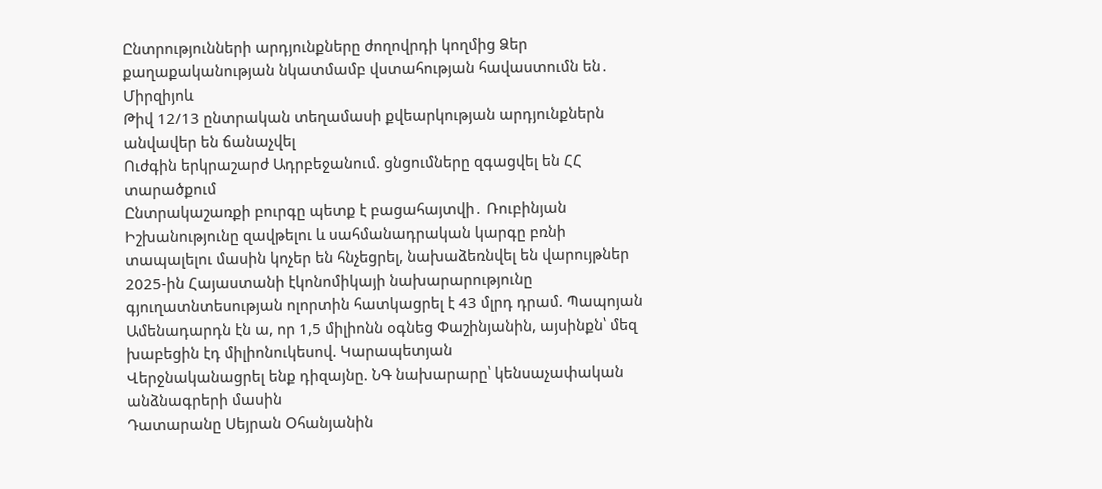Ընտրությունների արդյունքները ժողովրդի կողմից Ձեր քաղաքականության նկատմամբ վստահության հավաստումն են․ Միրզիյոև
Թիվ 12/13 ընտրական տեղամասի քվեարկության արդյունքներն անվավեր են ճանաչվել
Ուժգին երկրաշարժ Ադրբեջանում. ցնցումները զգացվել են ՀՀ տարածքում
Ընտրակաշառքի բուրգը պետք է բացահայտվի․ Ռուբինյան
Իշխանությունը զավթելու և սահմանադրական կարգը բռնի տապալելու մասին կոչեր են հնչեցրել, նախաձեռնվել են վարույթներ
2025-ին Հայաստանի էկոնոմիկայի նախարարությունը գյուղատնտեսության ոլորտին հատկացրել է 43 մլրդ դրամ. Պապոյան
Ամենադարդն էն ա, որ 1,5 միլիոնն օգնեց Փաշինյանին, այսինքն՝ մեզ խաբեցին էդ միլիոնուկեսով. Կարապետյան
Վերջնականացրել ենք դիզայնը. ՆԳ նախարարը՝ կենսաչափական անձնագրերի մասին
Դատարանը Սեյրան Օհանյանին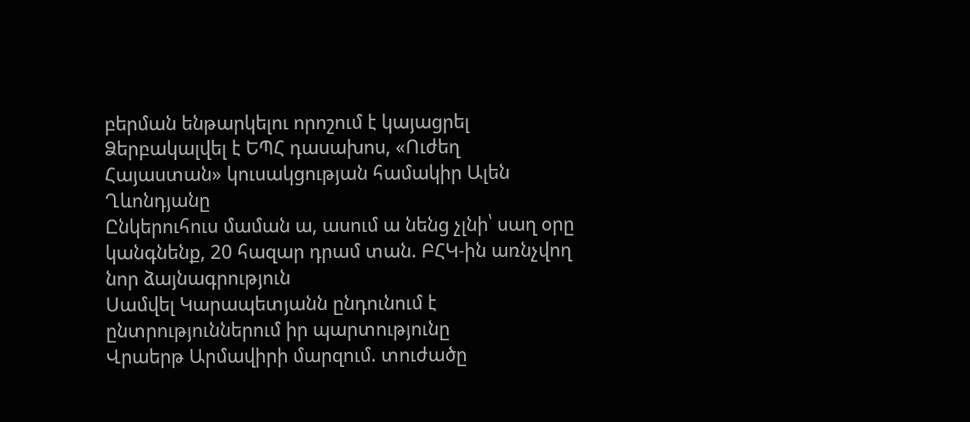բերման ենթարկելու որոշում է կայացրել
Ձերբակալվել է ԵՊՀ դասախոս, «Ուժեղ Հայաստան» կուսակցության համակիր Ալեն Ղևոնդյանը
Ընկերուհուս մաման ա, ասում ա նենց չլնի՝ սաղ օրը կանգնենք, 20 հազար դրամ տան. ԲՀԿ-ին առնչվող նոր ձայնագրություն
Սամվել Կարապետյանն ընդունում է ընտրություններում իր պարտությունը
Վրաերթ Արմավիրի մարզում. տուժածը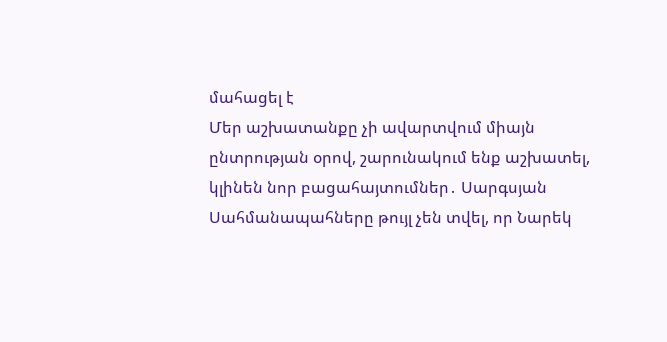մահացել է
Մեր աշխատանքը չի ավարտվում միայն ընտրության օրով, շարունակում ենք աշխատել, կլինեն նոր բացահայտումներ․ Սարգսյան
Սահմանապահները թույլ չեն տվել, որ Նարեկ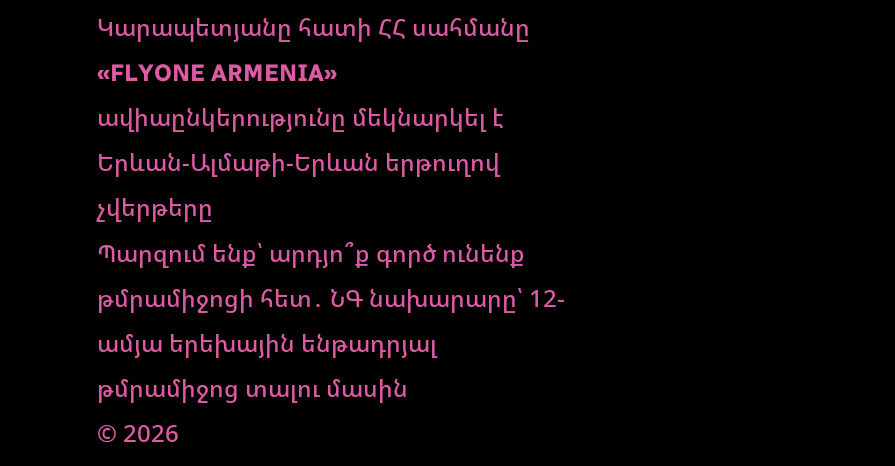Կարապետյանը հատի ՀՀ սահմանը
«FLYONE ARMENIA» ավիաընկերությունը մեկնարկել է Երևան-Ալմաթի-Երևան երթուղով չվերթերը
Պարզում ենք՝ արդյո՞ք գործ ունենք թմրամիջոցի հետ․ ՆԳ նախարարը՝ 12-ամյա երեխային ենթադրյալ թմրամիջոց տալու մասին
© 2026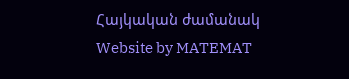Հայկական ժամանակ
Website by MATEMAT